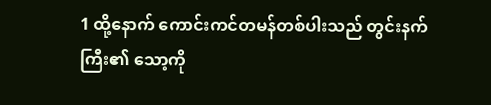1 ထို့နောက် ကောင်းကင်တမန်တစ်ပါးသည် တွင်းနက်ကြီး၏ သော့ကို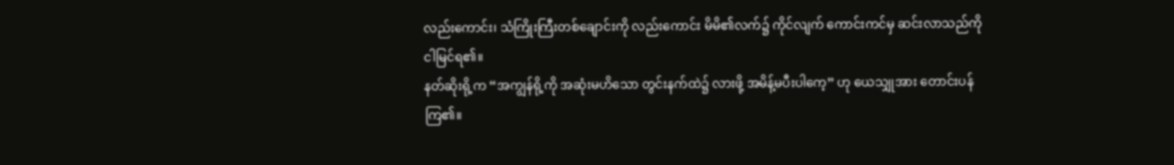လည်းကောင်း၊ သံကြိုးကြီးတစ်ချောင်းကို လည်းကောင်း မိမိ၏လက်၌ ကိုင်လျက် ကောင်းကင်မှ ဆင်းလာသည်ကို ငါမြင်ရ၏။
နတ်ဆိုးရို့က “အကျွန်ရို့ကို အဆုံးမဟိသော တွင်းနက်ထဲ၌ လားဖို့ အမိန့်မပီးပါကေ့” ဟု ယေသျှုအား တောင်းပန်ကြ၏။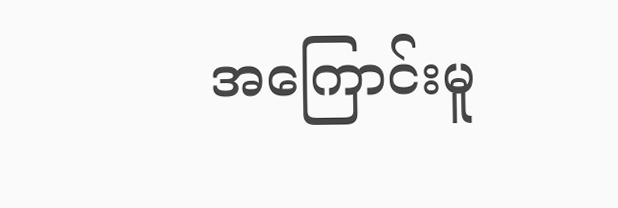အကြောင်းမူ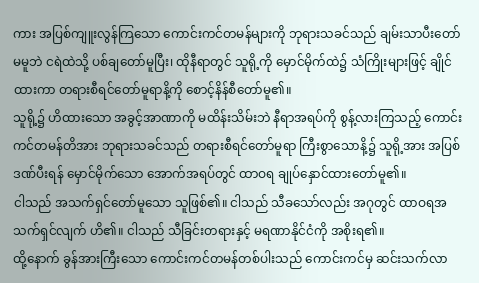ကား အပြစ်ကျူးလွန်ကြသော ကောင်းကင်တမန်များကို ဘုရားသခင်သည် ချမ်းသာပီးတော်မမူဘဲ ငရဲထဲသို့ ပစ်ချတော်မူပြီး၊ ထိုနီရာတွင် သူရို့ကို မှောင်မိုက်ထဲ၌ သံကြိုးများဖြင့် ချိုင်ထားကာ တရားစီရင်တော်မူရာနိ့ကို စောင့်နိန်စီတော်မူ၏။
သူရို့၌ ဟိထားသော အခွင့်အာဏာကို မထိန်းသိမ်းဘဲ နီရာအရပ်ကို စွန့်လားကြသည့် ကောင်းကင်တမန်တိအား ဘုရားသခင်သည် တရားစီရင်တော်မူရာ ကြီးစွာသောနိ့၌ သူရို့အား အပြစ်ဒဏ်ပီးရန် မှောင်မိုက်သော အောက်အရပ်တွင် ထာဝရ ချုပ်နှောင်ထားတော်မူ၏။
ငါသည် အသက်ရှင်တော်မူသော သူဖြစ်၏။ ငါသည် သီခသော်လည်း အဂုတွင် ထာဝရအသက်ရှင်လျက် ဟိ၏။ ငါသည် သီခြင်းတရားနှင့် မရဏာနိုင်ငံကို အစိုးရ၏။
ထို့နောက် ခွန်အားကြီးသော ကောင်းကင်တမန်တစ်ပါးသည် ကောင်းကင်မှ ဆင်းသက်လာ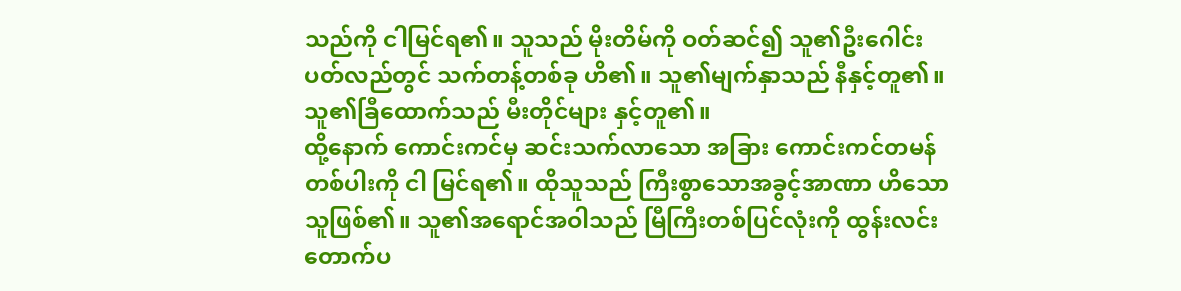သည်ကို ငါမြင်ရ၏။ သူသည် မိုးတိမ်ကို ဝတ်ဆင်၍ သူ၏ဦးဂေါင်းပတ်လည်တွင် သက်တန့်တစ်ခု ဟိ၏။ သူ၏မျက်နှာသည် နီနှင့်တူ၏။ သူ၏ခြီထောက်သည် မီးတိုင်များ နှင့်တူ၏။
ထို့နောက် ကောင်းကင်မှ ဆင်းသက်လာသော အခြား ကောင်းကင်တမန်တစ်ပါးကို ငါ မြင်ရ၏။ ထိုသူသည် ကြီးစွာသောအခွင့်အာဏာ ဟိသောသူဖြစ်၏။ သူ၏အရောင်အဝါသည် မြီကြီးတစ်ပြင်လုံးကို ထွန်းလင်းတောက်ပ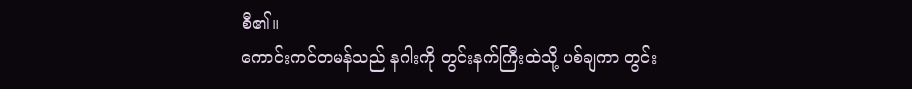စီ၏။
ကောင်းကင်တမန်သည် နဂါးကို တွင်းနက်ကြီးထဲသို့ ပစ်ချကာ တွင်း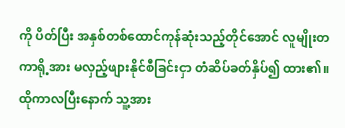ကို ပိတ်ပြီး အနှစ်တစ်ထောင်ကုန်ဆုံးသည့်တိုင်အောင် လူမျိုးတကာရို့အား မလှည့်ဖျားနိုင်စီခြင်းငှာ တံဆိပ်ခတ်နှိပ်၍ ထား၏။ ထိုကာလပြီးနောက် သူ့အား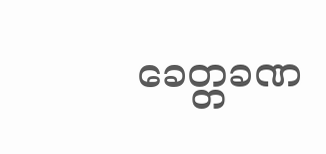ခေတ္တခဏ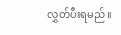လွှတ်ပီးရမည်။